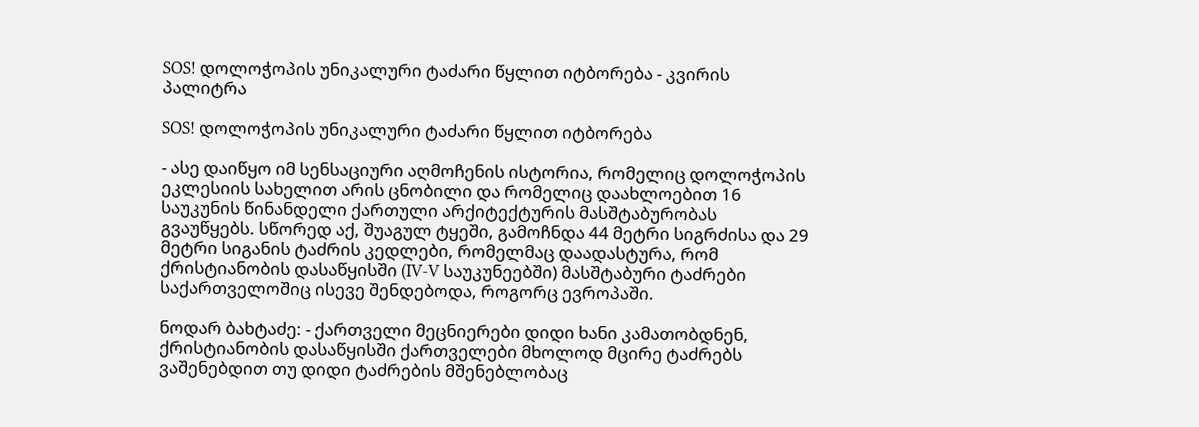SOS! დოლოჭოპის უნიკალური ტაძარი წყლით იტბორება - კვირის პალიტრა

SOS! დოლოჭოპის უნიკალური ტაძარი წყლით იტბორება

- ასე დაიწყო იმ სენსაციური აღმოჩენის ისტორია, რომელიც დოლოჭოპის ეკლესიის სახელით არის ცნობილი და რომელიც დაახლოებით 16 საუკუნის წინანდელი ქართული არქიტექტურის მასშტაბურობას გვაუწყებს. სწორედ აქ, შუაგულ ტყეში, გამოჩნდა 44 მეტრი სიგრძისა და 29 მეტრი სიგანის ტაძრის კედლები, რომელმაც დაადასტურა, რომ ქრისტიანობის დასაწყისში (IV-V საუკუნეებში) მასშტაბური ტაძრები საქართველოშიც ისევე შენდებოდა, როგორც ევროპაში.

ნოდარ ბახტაძე: - ქართველი მეცნიერები დიდი ხანი კამათობდნენ, ქრისტიანობის დასაწყისში ქართველები მხოლოდ მცირე ტაძრებს ვაშენებდით თუ დიდი ტაძრების მშენებლობაც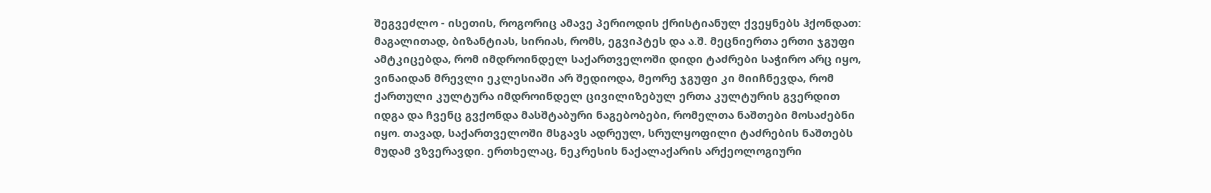შეგვეძლო - ისეთის, როგორიც ამავე პერიოდის ქრისტიანულ ქვეყნებს ჰქონდათ: მაგალითად, ბიზანტიას, სირიას, რომს, ეგვიპტეს და ა.შ. მეცნიერთა ერთი ჯგუფი ამტკიცებდა, რომ იმდროინდელ საქართველოში დიდი ტაძრები საჭირო არც იყო, ვინაიდან მრევლი ეკლესიაში არ შედიოდა, მეორე ჯგუფი კი მიიჩნევდა, რომ ქართული კულტურა იმდროინდელ ცივილიზებულ ერთა კულტურის გვერდით იდგა და ჩვენც გვქონდა მასშტაბური ნაგებობები, რომელთა ნაშთები მოსაძებნი იყო. თავად, საქართველოში მსგავს ადრეულ, სრულყოფილი ტაძრების ნაშთებს მუდამ ვზვერავდი. ერთხელაც, ნეკრესის ნაქალაქარის არქეოლოგიური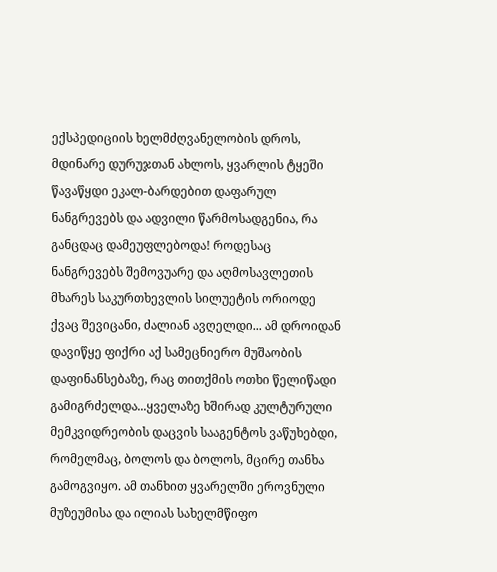ექსპედიციის ხელმძღვანელობის დროს, მდინარე დურუჯთან ახლოს, ყვარლის ტყეში წავაწყდი ეკალ-ბარდებით დაფარულ ნანგრევებს და ადვილი წარმოსადგენია, რა განცდაც დამეუფლებოდა! როდესაც ნანგრევებს შემოვუარე და აღმოსავლეთის მხარეს საკურთხევლის სილუეტის ორიოდე ქვაც შევიცანი, ძალიან ავღელდი... ამ დროიდან დავიწყე ფიქრი აქ სამეცნიერო მუშაობის დაფინანსებაზე, რაც თითქმის ოთხი წელიწადი გამიგრძელდა...ყველაზე ხშირად კულტურული მემკვიდრეობის დაცვის სააგენტოს ვაწუხებდი, რომელმაც, ბოლოს და ბოლოს, მცირე თანხა გამოგვიყო. ამ თანხით ყვარელში ეროვნული მუზეუმისა და ილიას სახელმწიფო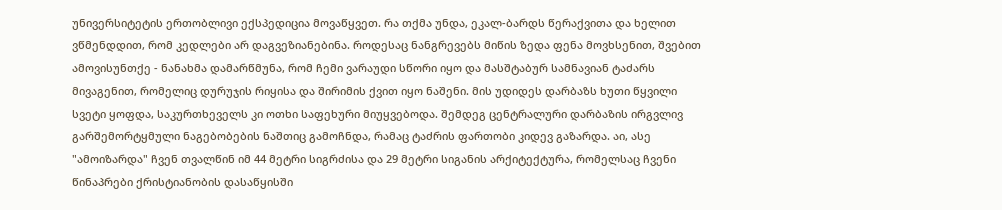უნივერსიტეტის ერთობლივი ექსპედიცია მოვაწყვეთ. რა თქმა უნდა, ეკალ-ბარდს წერაქვითა და ხელით ვწმენდდით, რომ კედლები არ დაგვეზიანებინა. როდესაც ნანგრევებს მიწის ზედა ფენა მოვხსენით, შვებით ამოვისუნთქე - ნანახმა დამარწმუნა, რომ ჩემი ვარაუდი სწორი იყო და მასშტაბურ სამნავიან ტაძარს მივაგენით, რომელიც დურუჯის რიყისა და შირიმის ქვით იყო ნაშენი. მის უდიდეს დარბაზს ხუთი წყვილი სვეტი ყოფდა, საკურთხეველს კი ოთხი საფეხური მიუყვებოდა. შემდეგ ცენტრალური დარბაზის ირგვლივ გარშემორტყმული ნაგებობების ნაშთიც გამოჩნდა, რამაც ტაძრის ფართობი კიდევ გაზარდა. აი, ასე "ამოიზარდა" ჩვენ თვალწინ იმ 44 მეტრი სიგრძისა და 29 მეტრი სიგანის არქიტექტურა, რომელსაც ჩვენი წინაპრები ქრისტიანობის დასაწყისში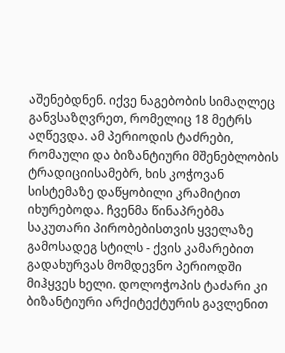აშენებდნენ. იქვე ნაგებობის სიმაღლეც განვსაზღვრეთ, რომელიც 18 მეტრს აღწევდა. ამ პერიოდის ტაძრები, რომაული და ბიზანტიური მშენებლობის ტრადიციისამებრ, ხის კოჭოვან სისტემაზე დაწყობილი კრამიტით იხურებოდა. ჩვენმა წინაპრებმა საკუთარი პირობებისთვის ყველაზე გამოსადეგ სტილს - ქვის კამარებით გადახურვას მომდევნო პერიოდში მიჰყვეს ხელი. დოლოჭოპის ტაძარი კი ბიზანტიური არქიტექტურის გავლენით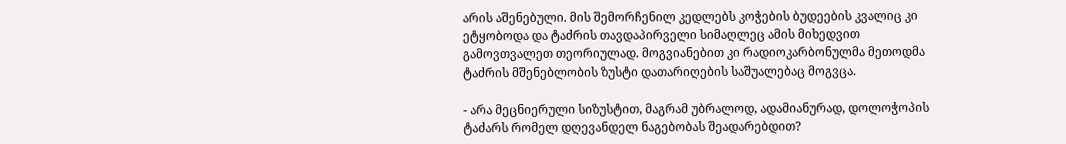არის აშენებული. მის შემორჩენილ კედლებს კოჭების ბუდეების კვალიც კი ეტყობოდა და ტაძრის თავდაპირველი სიმაღლეც ამის მიხედვით გამოვთვალეთ თეორიულად. მოგვიანებით კი რადიოკარბონულმა მეთოდმა ტაძრის მშენებლობის ზუსტი დათარიღების საშუალებაც მოგვცა.

- არა მეცნიერული სიზუსტით, მაგრამ უბრალოდ, ადამიანურად, დოლოჭოპის ტაძარს რომელ დღევანდელ ნაგებობას შეადარებდით?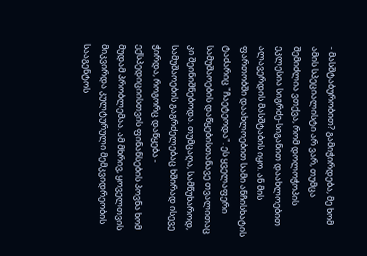- მასშტაბურობით? გამიჭირდება, მე ხომ ამის სპეციალისტი არ ვარ, თუმცა შემიძლია ვთქვა, რომ დოლოჭოპის ეკლესია სიგრძე-სიგანით დაახლოებით ალავერდის მასშტაბის იყო. ან მის ფართობში დაახლოებით სამი ანჩისხატის ტაძარიც "ჩაეტეოდა". ეს ყველაფერი სამუშაოების დაწყებისთანავე თვალითაც კი შეინიშნებოდა. თუმცაღა, სამწუხაროდ, სამუშაოების გაგრძელებაც ხშირად ისევე ჭირდა, როგორც დაწყება - ექსპედიციისთვის ფინანსების პოვნა ხომ მუდამ პრობლემაა. ამ მხრივ, ყოველთვის მიკვირდა კულტურული მემკვიდრეობის სააგენტოს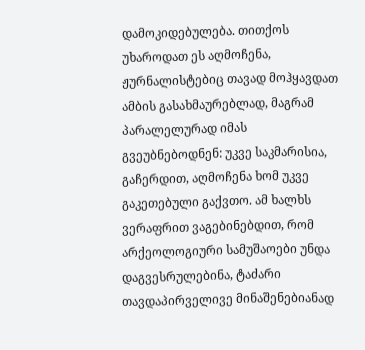დამოკიდებულება. თითქოს უხაროდათ ეს აღმოჩენა, ჟურნალისტებიც თავად მოჰყავდათ ამბის გასახმაურებლად, მაგრამ პარალელურად იმას გვეუბნებოდნენ: უკვე საკმარისია, გაჩერდით, აღმოჩენა ხომ უკვე გაკეთებული გაქვთო. ამ ხალხს ვერაფრით ვაგებინებდით, რომ არქეოლოგიური სამუშაოები უნდა დაგვესრულებინა, ტაძარი თავდაპირველივე მინაშენებიანად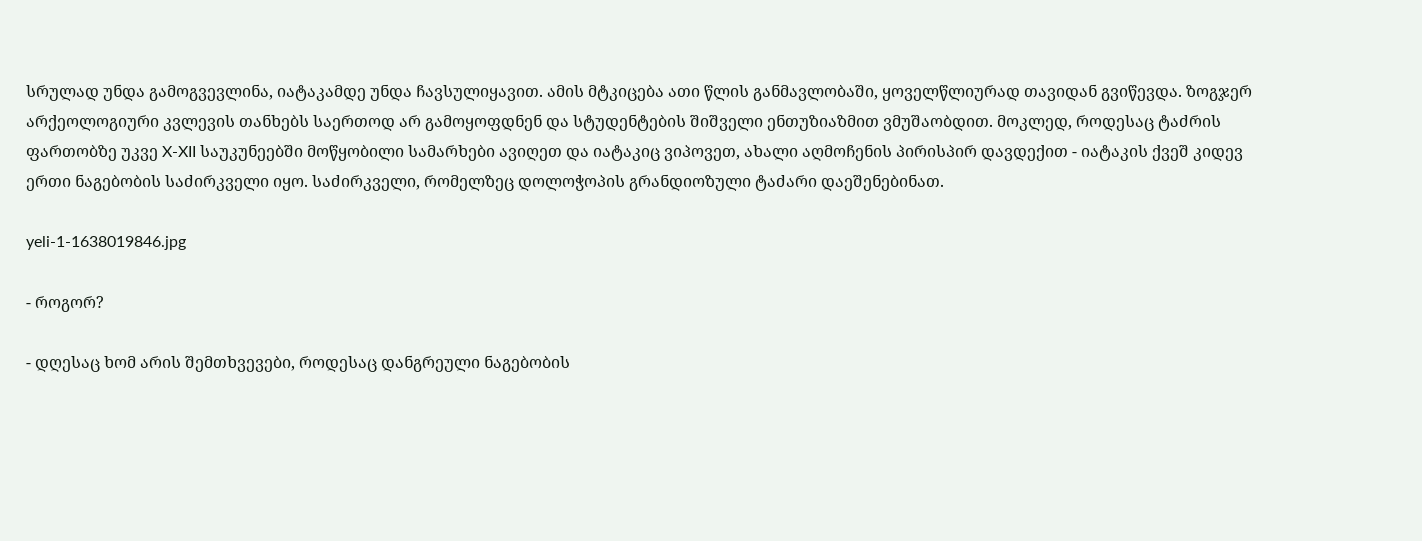სრულად უნდა გამოგვევლინა, იატაკამდე უნდა ჩავსულიყავით. ამის მტკიცება ათი წლის განმავლობაში, ყოველწლიურად თავიდან გვიწევდა. ზოგჯერ არქეოლოგიური კვლევის თანხებს საერთოდ არ გამოყოფდნენ და სტუდენტების შიშველი ენთუზიაზმით ვმუშაობდით. მოკლედ, როდესაც ტაძრის ფართობზე უკვე X-XII საუკუნეებში მოწყობილი სამარხები ავიღეთ და იატაკიც ვიპოვეთ, ახალი აღმოჩენის პირისპირ დავდექით - იატაკის ქვეშ კიდევ ერთი ნაგებობის საძირკველი იყო. საძირკველი, რომელზეც დოლოჭოპის გრანდიოზული ტაძარი დაეშენებინათ.

yeli-1-1638019846.jpg

- როგორ?

- დღესაც ხომ არის შემთხვევები, როდესაც დანგრეული ნაგებობის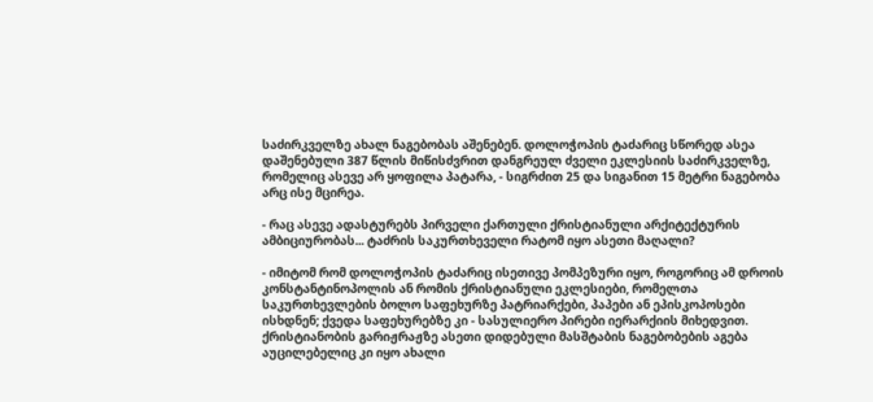საძირკველზე ახალ ნაგებობას აშენებენ. დოლოჭოპის ტაძარიც სწორედ ასეა დაშენებული 387 წლის მიწისძვრით დანგრეულ ძველი ეკლესიის საძირკველზე, რომელიც ასევე არ ყოფილა პატარა, - სიგრძით 25 და სიგანით 15 მეტრი ნაგებობა არც ისე მცირეა.

- რაც ასევე ადასტურებს პირველი ქართული ქრისტიანული არქიტექტურის ამბიციურობას... ტაძრის საკურთხეველი რატომ იყო ასეთი მაღალი?

- იმიტომ რომ დოლოჭოპის ტაძარიც ისეთივე პომპეზური იყო, როგორიც ამ დროის კონსტანტინოპოლის ან რომის ქრისტიანული ეკლესიები, რომელთა საკურთხევლების ბოლო საფეხურზე პატრიარქები, პაპები ან ეპისკოპოსები ისხდნენ; ქვედა საფეხურებზე კი - სასულიერო პირები იერარქიის მიხედვით. ქრისტიანობის გარიჟრაჟზე ასეთი დიდებული მასშტაბის ნაგებობების აგება აუცილებელიც კი იყო ახალი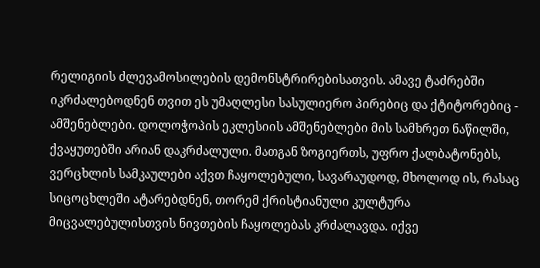რელიგიის ძლევამოსილების დემონსტრირებისათვის. ამავე ტაძრებში იკრძალებოდნენ თვით ეს უმაღლესი სასულიერო პირებიც და ქტიტორებიც - ამშენებლები. დოლოჭოპის ეკლესიის ამშენებლები მის სამხრეთ ნაწილში, ქვაყუთებში არიან დაკრძალული. მათგან ზოგიერთს, უფრო ქალბატონებს, ვერცხლის სამკაულები აქვთ ჩაყოლებული, სავარაუდოდ, მხოლოდ ის, რასაც სიცოცხლეში ატარებდნენ, თორემ ქრისტიანული კულტურა მიცვალებულისთვის ნივთების ჩაყოლებას კრძალავდა. იქვე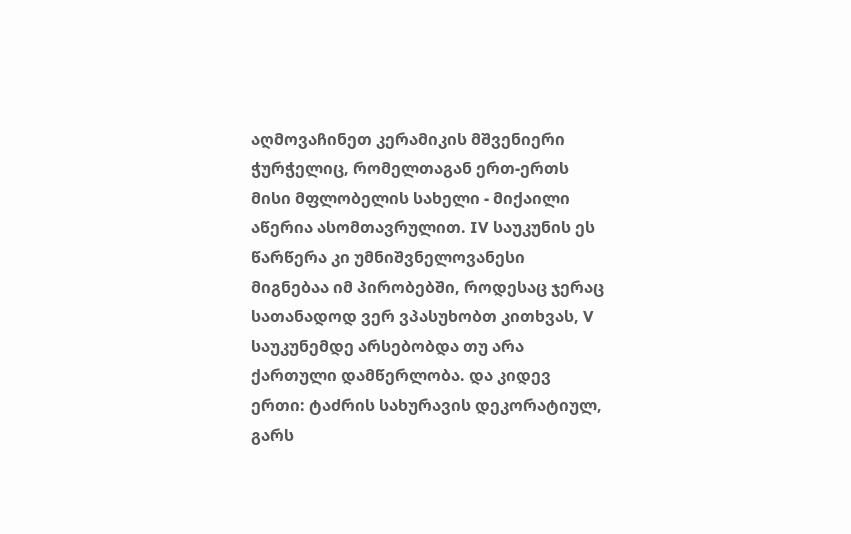აღმოვაჩინეთ კერამიკის მშვენიერი ჭურჭელიც, რომელთაგან ერთ-ერთს მისი მფლობელის სახელი - მიქაილი აწერია ასომთავრულით. IV საუკუნის ეს წარწერა კი უმნიშვნელოვანესი მიგნებაა იმ პირობებში, როდესაც ჯერაც სათანადოდ ვერ ვპასუხობთ კითხვას, V საუკუნემდე არსებობდა თუ არა ქართული დამწერლობა. და კიდევ ერთი: ტაძრის სახურავის დეკორატიულ, გარს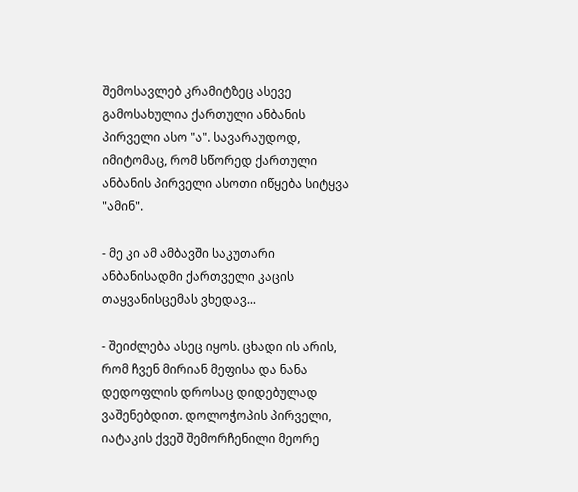შემოსავლებ კრამიტზეც ასევე გამოსახულია ქართული ანბანის პირველი ასო "ა". სავარაუდოდ, იმიტომაც, რომ სწორედ ქართული ანბანის პირველი ასოთი იწყება სიტყვა "ამინ".

- მე კი ამ ამბავში საკუთარი ანბანისადმი ქართველი კაცის თაყვანისცემას ვხედავ...

- შეიძლება ასეც იყოს. ცხადი ის არის, რომ ჩვენ მირიან მეფისა და ნანა დედოფლის დროსაც დიდებულად ვაშენებდით. დოლოჭოპის პირველი, იატაკის ქვეშ შემორჩენილი მეორე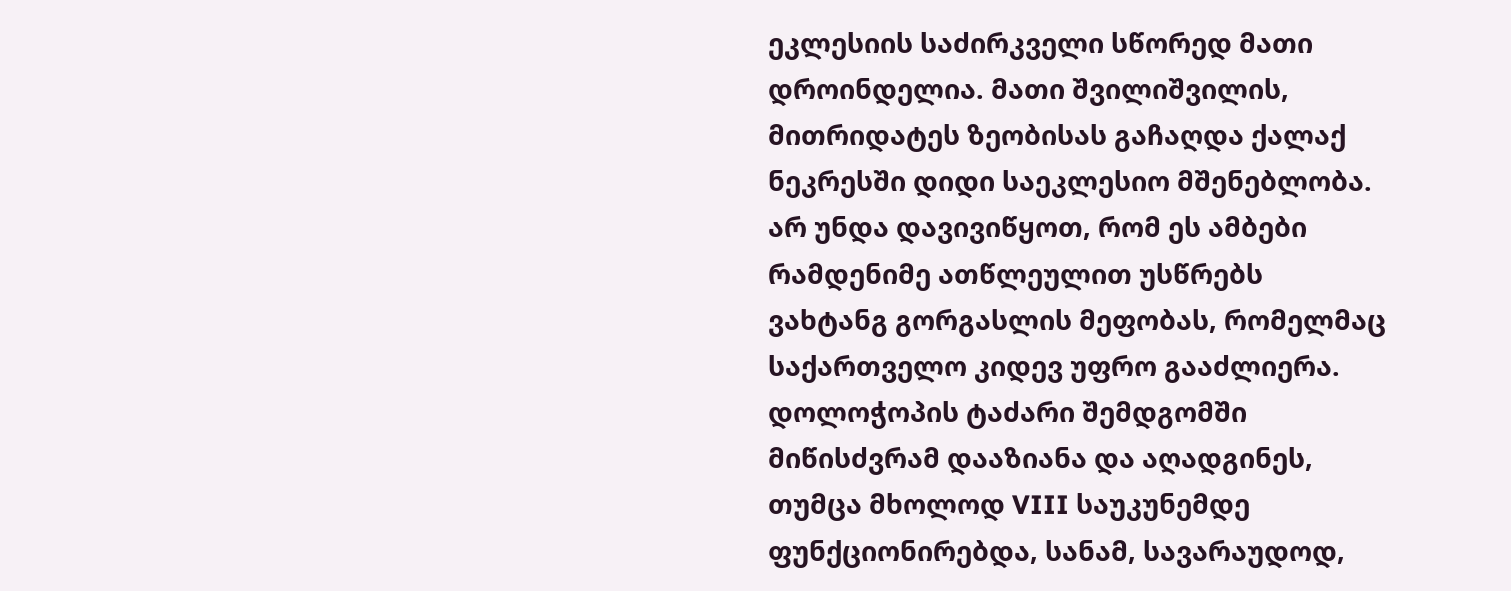ეკლესიის საძირკველი სწორედ მათი დროინდელია. მათი შვილიშვილის, მითრიდატეს ზეობისას გაჩაღდა ქალაქ ნეკრესში დიდი საეკლესიო მშენებლობა. არ უნდა დავივიწყოთ, რომ ეს ამბები რამდენიმე ათწლეულით უსწრებს ვახტანგ გორგასლის მეფობას, რომელმაც საქართველო კიდევ უფრო გააძლიერა. დოლოჭოპის ტაძარი შემდგომში მიწისძვრამ დააზიანა და აღადგინეს, თუმცა მხოლოდ VIII საუკუნემდე ფუნქციონირებდა, სანამ, სავარაუდოდ,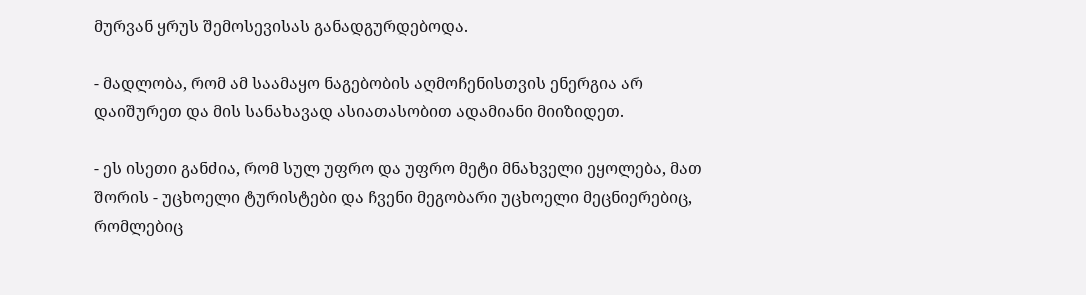მურვან ყრუს შემოსევისას განადგურდებოდა.

- მადლობა, რომ ამ საამაყო ნაგებობის აღმოჩენისთვის ენერგია არ დაიშურეთ და მის სანახავად ასიათასობით ადამიანი მიიზიდეთ.

- ეს ისეთი განძია, რომ სულ უფრო და უფრო მეტი მნახველი ეყოლება, მათ შორის - უცხოელი ტურისტები და ჩვენი მეგობარი უცხოელი მეცნიერებიც, რომლებიც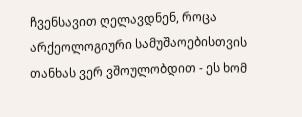ჩვენსავით ღელავდნენ, როცა არქეოლოგიური სამუშაოებისთვის თანხას ვერ ვშოულობდით - ეს ხომ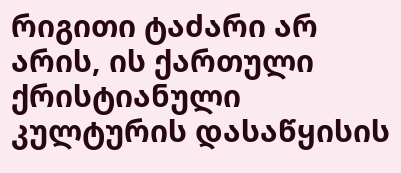რიგითი ტაძარი არ არის, ის ქართული ქრისტიანული კულტურის დასაწყისის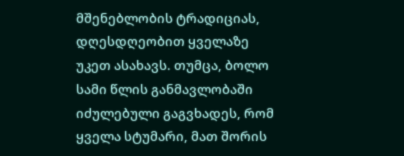მშენებლობის ტრადიციას, დღესდღეობით ყველაზე უკეთ ასახავს. თუმცა, ბოლო სამი წლის განმავლობაში იძულებული გაგვხადეს, რომ ყველა სტუმარი, მათ შორის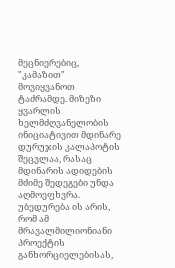მეცნიერებიც, "კამაზით" მოვიყვანოთ ტაძრამდე. მიზეზი ყვარლის ხელმძღვანელობის ინიციატივით მდინარე დურუჯის კალაპოტის შეცვლაა, რასაც მდინარის ადიდების მძიმე შედეგები უნდა აღმოეფხვრა. უბედურება ის არის, რომ ამ მრავალმილიონიანი პროექტის განხორციელებისას,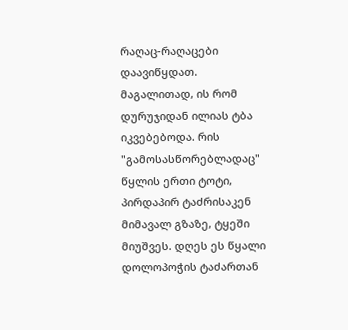რაღაც-რაღაცები დაავიწყდათ. მაგალითად, ის რომ დურუჯიდან ილიას ტბა იკვებებოდა. რის "გამოსასწორებლადაც" წყლის ერთი ტოტი, პირდაპირ ტაძრისაკენ მიმავალ გზაზე, ტყეში მიუშვეს. დღეს ეს წყალი დოლოპოჭის ტაძართან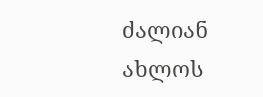ძალიან ახლოს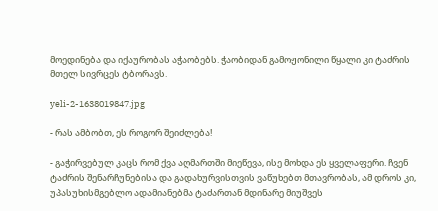მოედინება და იქაურობას აჭაობებს. ჭაობიდან გამოჟონილი წყალი კი ტაძრის მთელ სივრცეს ტბორავს.

yeli-2-1638019847.jpg

- რას ამბობთ, ეს როგორ შეიძლება!

- გაჭირვებულ კაცს რომ ქვა აღმართში მიეწევა, ისე მოხდა ეს ყველაფერი. ჩვენ ტაძრის შენარჩუნებისა და გადახურვისთვის ვაწუხებთ მთავრობას, ამ დროს კი, უპასუხისმგებლო ადამიანებმა ტაძართან მდინარე მიუშვეს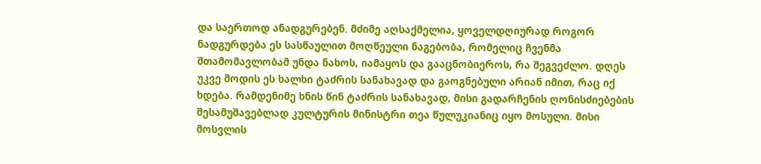და საერთოდ ანადგურებენ. მძიმე აღსაქმელია, ყოველდღიურად როგორ ნადგურდება ეს სასწაულით მოღწეული ნაგებობა, რომელიც ჩვენმა შთამომავლობამ უნდა ნახოს, იამაყოს და გააცნობიეროს, რა შეგვეძლო. დღეს უკვე მოდის ეს ხალხი ტაძრის სანახავად და გაოგნებული არიან იმით, რაც იქ ხდება. რამდენიმე ხნის წინ ტაძრის სანახავად, მისი გადარჩენის ღონისძიებების შესამუშავებლად კულტურის მინისტრი თეა წულუკიანიც იყო მოსული. მისი მოსვლის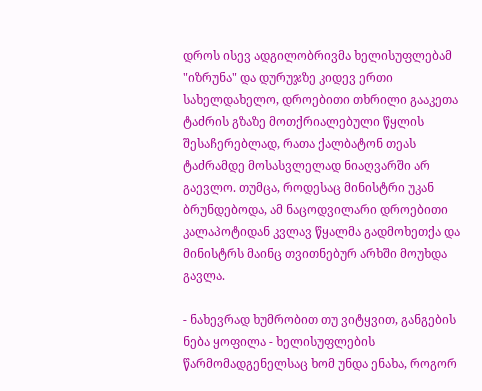დროს ისევ ადგილობრივმა ხელისუფლებამ "იზრუნა" და დურუჯზე კიდევ ერთი სახელდახელო, დროებითი თხრილი გააკეთა ტაძრის გზაზე მოთქრიალებული წყლის შესაჩერებლად, რათა ქალბატონ თეას ტაძრამდე მოსასვლელად ნიაღვარში არ გაევლო. თუმცა, როდესაც მინისტრი უკან ბრუნდებოდა, ამ ნაცოდვილარი დროებითი კალაპოტიდან კვლავ წყალმა გადმოხეთქა და მინისტრს მაინც თვითნებურ არხში მოუხდა გავლა.

- ნახევრად ხუმრობით თუ ვიტყვით, განგების ნება ყოფილა - ხელისუფლების წარმომადგენელსაც ხომ უნდა ენახა, როგორ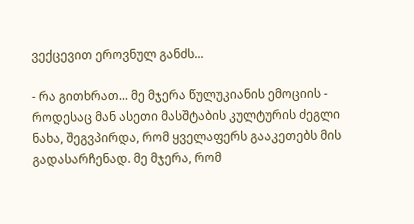ვექცევით ეროვნულ განძს...

- რა გითხრათ... მე მჯერა წულუკიანის ემოციის - როდესაც მან ასეთი მასშტაბის კულტურის ძეგლი ნახა, შეგვპირდა, რომ ყველაფერს გააკეთებს მის გადასარჩენად. მე მჯერა, რომ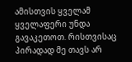ამისთვის ყველამ ყველაფერი უნდა გავაკეთოთ. რისთვისაც პირადად მე თავს არ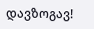დავზოგავ!